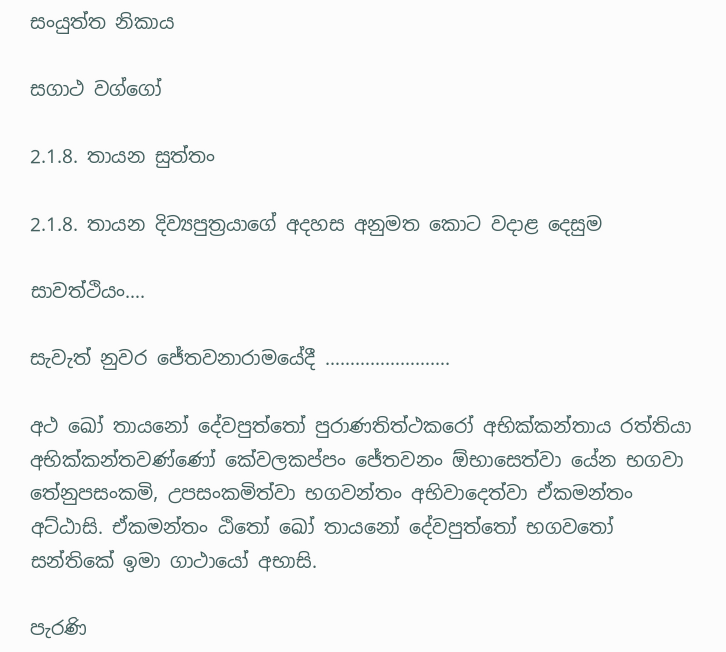සංයුත්ත නිකාය

සගාථ වග්ගෝ

2.1.8. තායන සුත්තං

2.1.8. තායන දිව්‍යපුත්‍රයාගේ අදහස අනුමත කොට වදාළ දෙසුම

සාවත්ථියං….

සැවැත් නුවර ජේතවනාරාමයේදී …………………….

අථ ඛෝ තායනෝ දේවපුත්‌තෝ පුරාණතිත්‌ථකරෝ අභික්‌කන්‌තාය රත්‌තියා අභික්‌කන්‌තවණ්‌ණෝ කේවලකප්‌පං ජේතවනං ඕභාසෙත්‌වා යේන භගවා තේනුපසංකමි, උපසංකමිත්‌වා භගවන්‌තං අභිවාදෙත්‌වා ඒකමන්තං අට්‌ඨාසි. ඒකමන්තං ඨිතෝ ඛෝ තායනෝ දේවපුත්‌තෝ භගවතෝ සන්‌තිකේ ඉමා ගාථායෝ අභාසි.

පැරණි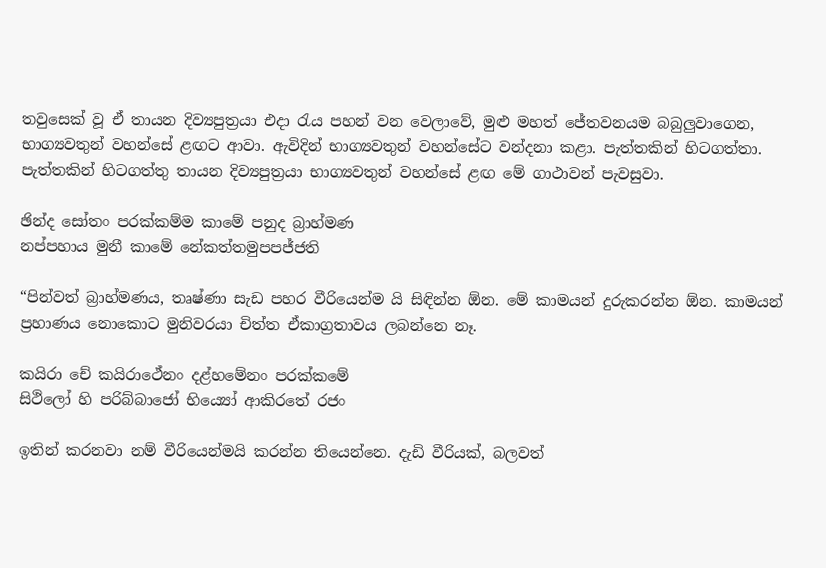තවුසෙක් වූ ඒ තායන දිව්‍යපුත්‍රයා එදා රැය පහන් වන වෙලාවේ, මුළු මහත් ජේතවනයම බබුලුවාගෙන, භාග්‍යවතුන් වහන්සේ ළඟට ආවා. ඇවිදින් භාග්‍යවතුන් වහන්සේට වන්දනා කළා. පැත්තකින් හිටගත්තා. පැත්තකින් හිටගත්තු තායන දිව්‍යපුත්‍රයා භාග්‍යවතුන් වහන්සේ ළඟ මේ ගාථාවන් පැවසුවා.

ඡින්‌ද සෝතං පරක්‌කම්‌ම කාමේ පනුද බ්‍රාහ්‌මණ
නප්‌පහාය මුනී කාමේ නේකත්‌තමුපපජ්‌ජති

“පින්වත් බ්‍රාහ්මණය, තෘෂ්ණා සැඩ පහර වීරියෙන්ම යි සිඳින්න ඕන. මේ කාමයන් දුරුකරන්න ඕන. කාමයන් ප්‍රහාණය නොකොට මුනිවරයා චිත්ත ඒකාග්‍රතාවය ලබන්නෙ නෑ.

කයිරා චේ කයිරාථේනං දළ්‌හමේනං පරක්‌කමේ
සිථිලෝ හි පරිබ්‌බාජෝ භිය්‍යෝ ආකිරතේ රජං

ඉතින් කරනවා නම් වීරියෙන්මයි කරන්න තියෙන්නෙ. දැඩි වීරියක්, බලවත්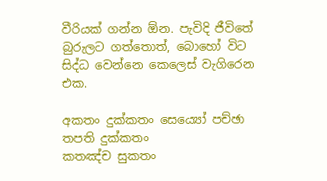වීරියක් ගන්න ඕන. පැවිදි ජීවිතේ බුරුලට ගත්තොත්, බොහෝ විට සිද්ධ වෙන්නෙ කෙලෙස් වැගිරෙන එක.

අකතං දුක්‌කතං සෙය්‍යෝ පච්‌ඡා තපති දුක්‌කතං
කතඤ්‌ච සුකතං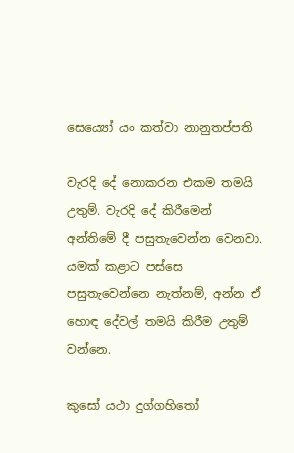සෙය්‍යෝ යං කත්‌වා නානුතප්‌පති

වැරදි දේ නොකරන එකම තමයි උතුම්. වැරදි දේ කිරීමෙන් අන්තිමේ දී පසුතැවෙන්න වෙනවා. යමක් කළාට පස්සෙ පසුතැවෙන්නෙ නැත්නම්, අන්න ඒ හොඳ දේවල් තමයි කිරීම උතුම් වන්නෙ.

කුසෝ යථා දුග්‌ගහිතෝ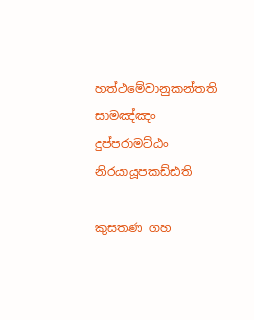හත්‌ථමේවානුකන්‌තති
සාමඤ්‌ඤං දුප්‌පරාමට්‌ඨං නිරයායූපකඩ්ඪති

කුසතණ ගහ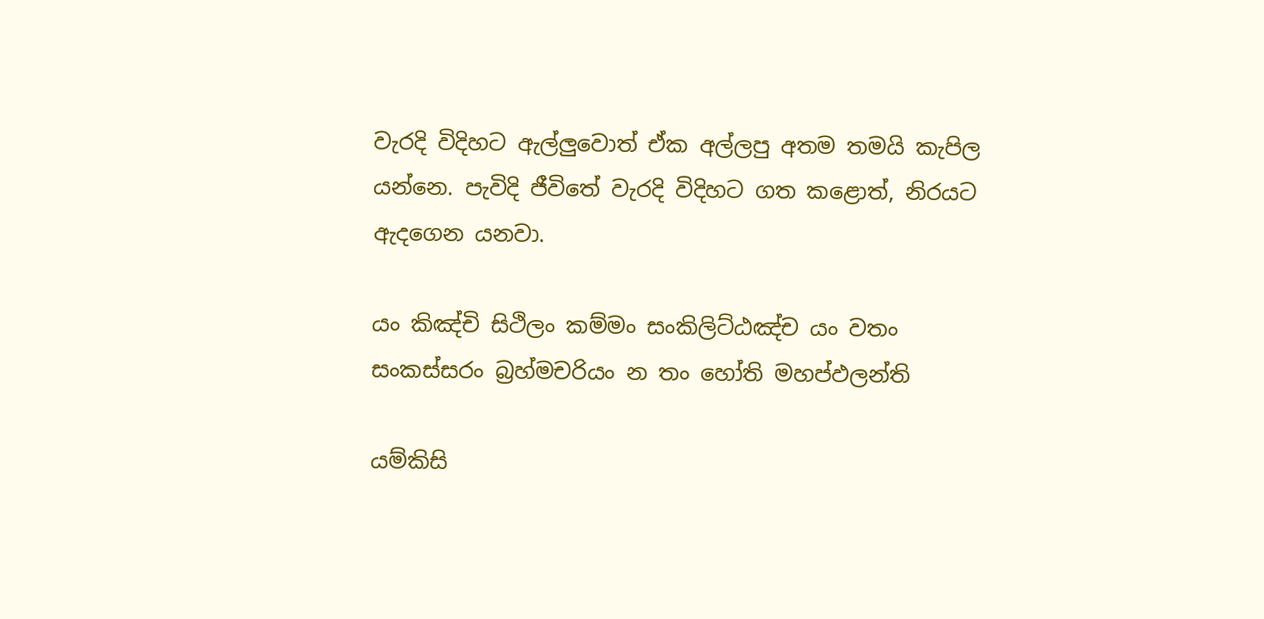වැරදි විදිහට ඇල්ලුවොත් ඒක අල්ලපු අතම තමයි කැපිල යන්නෙ. පැවිදි ජීවිතේ වැරදි විදිහට ගත කළොත්, නිරයට ඇදගෙන යනවා.

යං කිඤ්‌චි සිථිලං කම්‌මං සංකිලිට්‌ඨඤ්‌ච යං වතං
සංකස්‌සරං බ්‍රහ්‌මචරියං න තං හෝති මහප්‌ඵලන්‌ති

යම්කිසි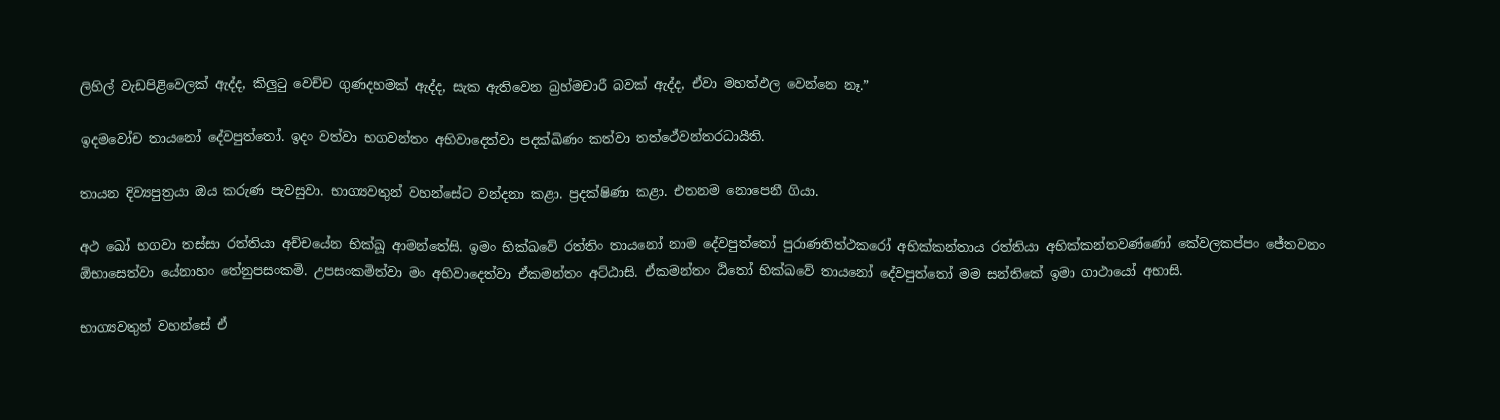ලිහිල් වැඩපිළිවෙලක් ඇද්ද, කිලුටු වෙච්ච ගුණදහමක් ඇද්ද, සැක ඇතිවෙන බ්‍රහ්මචාරී බවක් ඇද්ද, ඒවා මහත්ඵල වෙන්නෙ නෑ.”

ඉදමවෝච තායනෝ දේවපුත්‌තෝ. ඉදං වත්‌වා භගවන්‌තං අභිවාදෙත්‌වා පදක්‌ඛිණං කත්‌වා තත්‌ථේවන්‌තරධායීති.

තායන දිව්‍යපුත්‍රයා ඔය කරුණ පැවසුවා. භාග්‍යවතුන් වහන්සේට වන්දනා කළා. ප්‍රදක්ෂිණා කළා. එතනම නොපෙනී ගියා.

අථ ඛෝ භගවා තස්‌සා රත්‌තියා අච්‌චයේන භික්‌ඛූ ආමන්‌තේසි. ඉමං භික්ඛවේ රත්‌තිං තායනෝ නාම දේවපුත්‌තෝ පුරාණතිත්‌ථකරෝ අභික්‌කන්‌තාය රත්‌තියා අභික්‌කන්‌තවණ්‌ණෝ කේවලකප්‌පං ජේතවනං ඕභාසෙත්‌වා යේනාහං තේනුපසංකමි. උපසංකමිත්‌වා මං අභිවාදෙත්‌වා ඒකමන්තං අට්‌ඨාසි. ඒකමන්තං ඨිතෝ භික්‌ඛවේ තායනෝ දේවපුත්‌තෝ මම සන්‌තිකේ ඉමා ගාථායෝ අභාසි.

භාග්‍යවතුන් වහන්සේ ඒ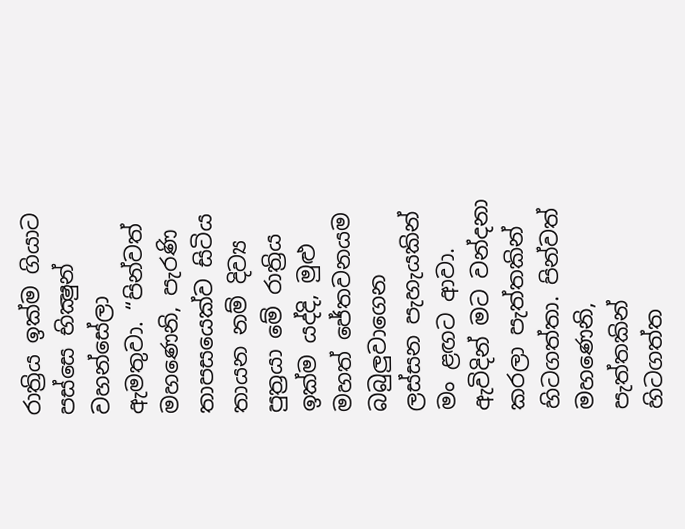රාත්‍රිය ඉක්ම ගියාට පස්සෙ භික්‍ෂුන් වහන්සේලා ඇමතුවා. “පින්වත් මහණෙනි, පැරණි තාපසයෙක්ව සිටිය තායන නම් දිව්‍ය පුත්‍රයා මේ රාත්‍රිය ඉක්ම යද්දි, මුළු මහත් ජේතවනයම බබුලුවාගෙන ලස්සන පැහැයකින් මං ළඟට ආවා. ඇවිදින් මට වන්දනා කරලා පැත්තකින් හිටගත්තා. පින්වත් මහණෙනි, පැත්තකින් හිටගත්ත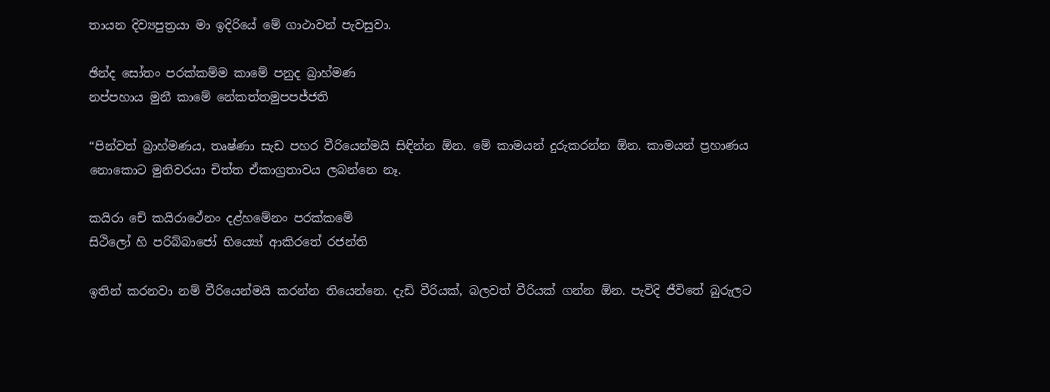තායන දිව්‍යපුත්‍රයා මා ඉදිරියේ මේ ගාථාවන් පැවසුවා.

ඡින්‌ද සෝතං පරක්‌කම්‌ම කාමේ පනුද බ්‍රාහ්‌මණ
නප්‌පහාය මුනී කාමේ නේකත්‌තමුපපජ්‌ජති

“පින්වත් බ්‍රාහ්මණය, තෘෂ්ණා සැඩ පහර වීරියෙන්මයි සිඳින්න ඕන. මේ කාමයන් දුරුකරන්න ඕන. කාමයන් ප්‍රහාණය නොකොට මුනිවරයා චිත්ත ඒකාග්‍රතාවය ලබන්නෙ නෑ.

කයිරා චේ කයිරාථේනං දළ්‌හමේනං පරක්‌කමේ
සිථිලෝ හි පරිබ්‌බාජෝ භිය්‍යෝ ආකිරතේ රජන්ති

ඉතින් කරනවා නම් වීරියෙන්මයි කරන්න තියෙන්නෙ. දැඩි වීරියක්, බලවත් වීරියක් ගන්න ඕන. පැවිදි ජීවිතේ බුරුලට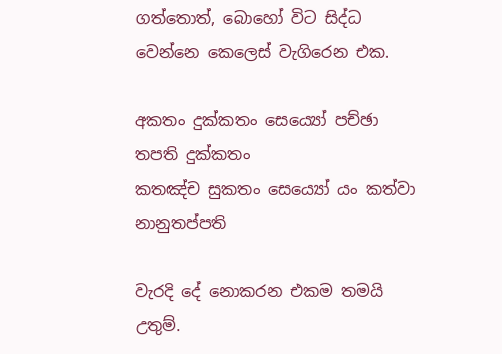ගත්තොත්, බොහෝ විට සිද්ධ වෙන්නෙ කෙලෙස් වැගිරෙන එක.

අකතං දුක්‌කතං සෙය්‍යෝ පච්‌ඡා තපති දුක්‌කතං
කතඤ්‌ච සුකතං සෙය්‍යෝ යං කත්‌වා නානුතප්‌පති

වැරදි දේ නොකරන එකම තමයි උතුම්.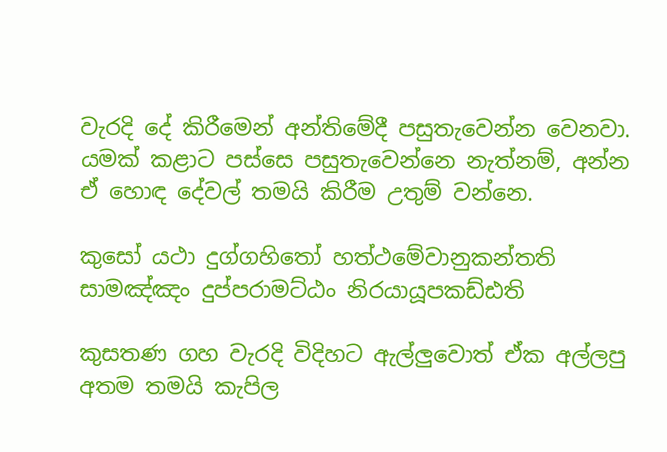වැරදි දේ කිරීමෙන් අන්තිමේදී පසුතැවෙන්න වෙනවා. යමක් කළාට පස්සෙ පසුතැවෙන්නෙ නැත්නම්, අන්න ඒ හොඳ දේවල් තමයි කිරීම උතුම් වන්නෙ.

කුසෝ යථා දුග්‌ගහිතෝ හත්‌ථමේවානුකන්‌තති
සාමඤ්‌ඤං දුප්‌පරාමට්‌ඨං නිරයායූපකඩ්ඪති

කුසතණ ගහ වැරදි විදිහට ඇල්ලුවොත් ඒක අල්ලපු අතම තමයි කැපිල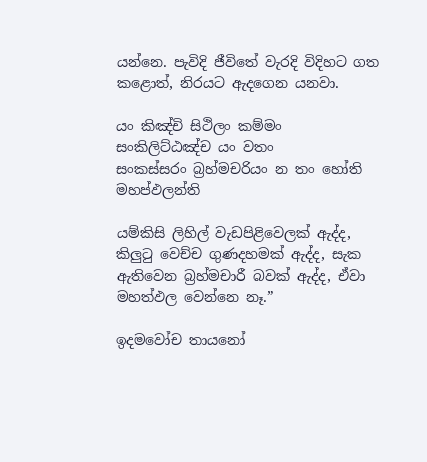යන්නෙ. පැවිදි ජීවිතේ වැරදි විදිහට ගත කළොත්, නිරයට ඇදගෙන යනවා.

යං කිඤ්‌චි සිථිලං කම්‌මං සංකිලිට්‌ඨඤ්‌ච යං වතං
සංකස්‌සරං බ්‍රහ්‌මචරියං න තං හෝති මහප්‌ඵලන්‌ති

යම්කිසි ලිහිල් වැඩපිළිවෙලක් ඇද්ද, කිලුටු වෙච්ච ගුණදහමක් ඇද්ද, සැක ඇතිවෙන බ්‍රහ්මචාරී බවක් ඇද්ද, ඒවා මහත්ඵල වෙන්නෙ නෑ.”

ඉදමවෝච තායනෝ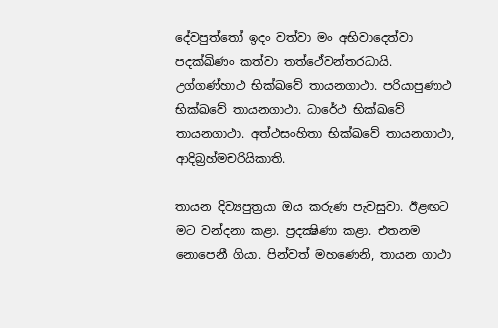දේවපුත්‌තෝ ඉදං වත්‌වා මං අභිවාදෙත්‌වා පදක්‌ඛිණං කත්‌වා තත්‌ථේවන්‌තරධායි. උග්‌ගණ්‌හාථ භික්‌ඛවේ තායනගාථා. පරියාපුණාථ භික්ඛවේ තායනගාථා. ධාරේථ භික්‌ඛවේ තායනගාථා. අත්‌ථසංහිතා භික්‌ඛවේ තායනගාථා, ආදිබ්‍රහ්‌මචරියිකාති.

තායන දිව්‍යපුත්‍රයා ඔය කරුණ පැවසුවා. ඊළඟට මට වන්දනා කළා. ප්‍රදක්‍ෂිණා කළා. එතනම නොපෙනී ගියා. පින්වත් මහණෙනි, තායන ගාථා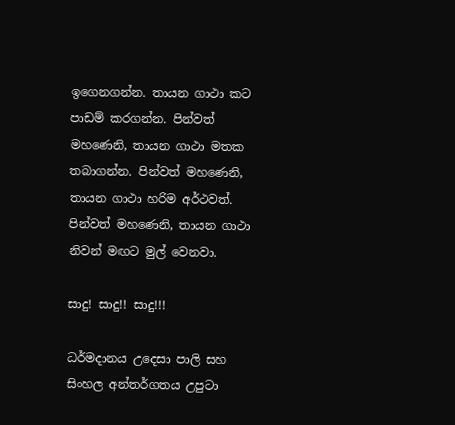ඉගෙනගන්න. තායන ගාථා කට පාඩම් කරගන්න. පින්වත් මහණෙනි, තායන ගාථා මතක තබාගන්න. පින්වත් මහණෙනි, තායන ගාථා හරිම අර්ථවත්. පින්වත් මහණෙනි, තායන ගාථා නිවන් මඟට මුල් වෙනවා.

සාදු! සාදු!! සාදු!!!

ධර්මදානය උදෙසා පාලි සහ සිංහල අන්තර්ගතය උපුටා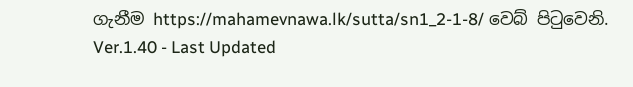ගැනීම https://mahamevnawa.lk/sutta/sn1_2-1-8/ වෙබ් පිටුවෙනි.
Ver.1.40 - Last Updated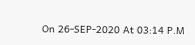On 26-SEP-2020 At 03:14 P.M